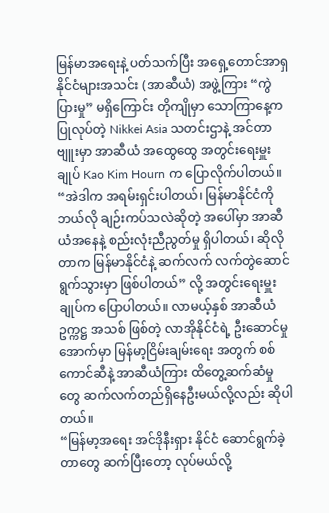မြန်မာအရေးနဲ့ ပတ်သက်ပြီး အရှေ့တောင်အာရှနိုင်ငံများအသင်း (အာဆီယံ) အဖွဲ့ကြား “ကွဲပြားမှု” မရှိကြောင်း တိုကျိုမှာ သောကြာနေ့က ပြုလုပ်တဲ့ Nikkei Asia သတင်းဌာနဲ့ အင်တာဗျူးမှာ အာဆီယံ အထွေထွေ အတွင်းရေးမှူးချုပ် Kao Kim Hourn က ပြောလိုက်ပါတယ်။
“အဲဒါက အရမ်းရှင်းပါတယ်၊ မြန်မာနိုင်ငံကို ဘယ်လို ချဉ်းကပ်သလဲဆိုတဲ့ အပေါ်မှာ အာဆီယံအနေနဲ့ စည်းလုံးညီညွတ်မှု ရှိပါတယ်၊ ဆိုလိုတာက မြန်မာနိုင်ငံနဲ့ ဆက်လက် လက်တွဲဆောင်ရွက်သွားမှာ ဖြစ်ပါတယ်” လို့ အတွင်းရေးမှူးချုပ်က ပြောပါတယ်။ လာမယ့်နှစ် အာဆီယံ ဥက္ကဋ္ဌ အသစ် ဖြစ်တဲ့ လာအိုနိုင်ငံရဲ့ ဦးဆောင်မှုအောက်မှာ မြန်မာ့ငြိမ်းချမ်းရေး အတွက် စစ်ကောင်ဆီနဲ့ အာဆီယံကြား ထိတွေ့ဆက်ဆံမှုတွေ ဆက်လက်တည်ရှိနေဦးမယ်လို့လည်း ဆိုပါတယ်။
“မြန်မာ့အရေး အင်ဒိုနီးရှား နိုင်ငံ ဆောင်ရွက်ခဲ့တာတွေ ဆက်ပြီးတော့ လုပ်မယ်လို့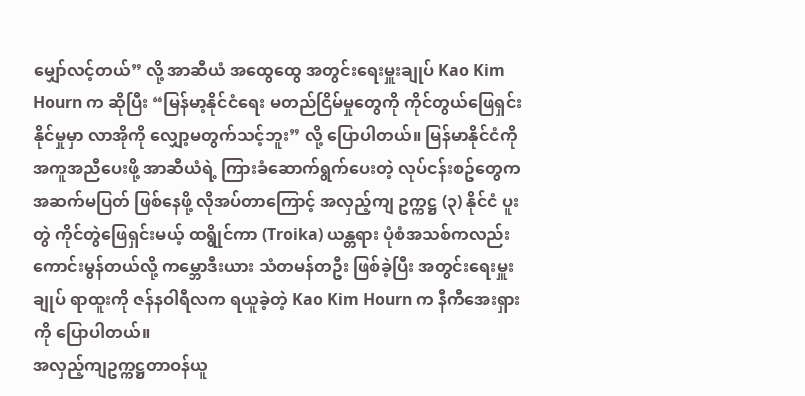မျှော်လင့်တယ်” လို့ အာဆီယံ အထွေထွေ အတွင်းရေးမှူးချုပ် Kao Kim Hourn က ဆိုပြီး “မြန်မာ့နိုင်ငံရေး မတည်ငြိမ်မှုတွေကို ကိုင်တွယ်ဖြေရှင်းနိုင်မှုမှာ လာအိုကို လျှော့မတွက်သင့်ဘူး” လို့ ပြောပါတယ်။ မြန်မာနိုင်ငံကို အကူအညီပေးဖို့ အာဆီယံရဲ့ ကြားခံဆောက်ရွက်ပေးတဲ့ လုပ်ငန်းစဥ်တွေက အဆက်မပြတ် ဖြစ်နေဖို့ လိုအပ်တာကြောင့် အလှည့်ကျ ဥက္ကဋ္ဌ (၃) နိုင်ငံ ပူးတွဲ ကိုင်တွဲဖြေရှင်းမယ့် ထရွိုင်ကာ (Troika) ယန္တရား ပုံစံအသစ်ကလည်း ကောင်းမွန်တယ်လို့ ကမ္ဘောဒီးယား သံတမန်တဦး ဖြစ်ခဲ့ပြီး အတွင်းရေးမှူးချုပ် ရာထူးကို ဇန်နဝါရီလက ရယူခဲ့တဲ့ Kao Kim Hourn က နီကီအေးရှားကို ပြောပါတယ်။
အလှည့်ကျဥက္ကဋ္ဌတာဝန်ယူ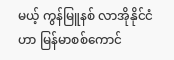မယ့် ကွန်မြူနစ် လာအိုနိုင်ငံဟာ မြန်မာစစ်ကောင်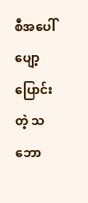စီအပေါ် ပျော့ပြောင်းတဲ့ သဘော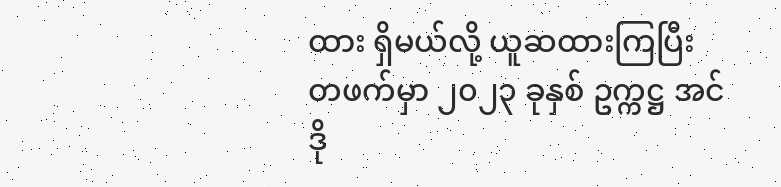ထား ရှိမယ်လို့ ယူဆထားကြပြီး တဖက်မှာ ၂၀၂၃ ခုနှစ် ဥက္ကဋ္ဌ အင်ဒို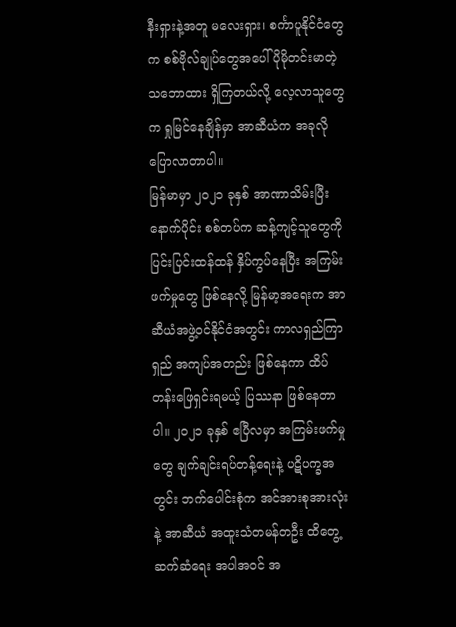နီးရှားနဲ့အတူ မလေးရှား၊ စင်္ကာပူနိုင်ငံတွေက စစ်ဗိုလ်ချုပ်တွေအပေါ် ပိုမိုတင်းမာတဲ့ သဘောထား ရှိကြတယ်လို့ လေ့လာသူတွေက ရှုမြင်နေချိန်မှာ အာဆီယံက အခုလို ပြောလာတာပါ။
မြန်မာမှာ ၂၀၂၁ ခုနှစ် အာဏာသိမ်းပြီးနောက်ပိုင်း စစ်တပ်က ဆန့်ကျင့်သူတွေကို ပြင်းပြင်းထန်ထန် နှိပ်ကွပ်နေပြီး အကြမ်းဖက်မှုတွေ ဖြစ်နေလို့ မြန်မာ့အရေးက အာဆီယံအဖွဲ့ဝင်နိုင်ငံအတွင်း ကာလရှည်ကြာရှည် အကျပ်အတည်း ဖြစ်နေကာ ထိပ်တန်းဖြေရှင်းရမယ့် ပြဿနာ ဖြစ်နေတာပါ။ ၂၀၂၁ ခုနှစ် ဧပြီလမှာ အကြမ်းဖက်မှုတွေ ချက်ချင်းရပ်တန့်ရေးနဲ့ ပဋိပက္ခအတွင်း ဘက်ပေါင်းစုံက အင်အားစုအားလုံးနဲ့ အာဆီယံ အထူးသံတမန်တဦး ထိတွေ့ဆက်ဆံရေး အပါအဝင် အ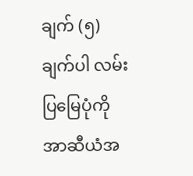ချက် (၅) ချက်ပါ လမ်းပြမြေပုံကို အာဆီယံအ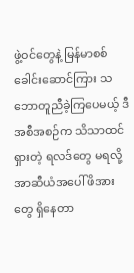ဖွဲ့ဝင်တွေနဲ့ မြန်မာစစ်ခေါင်းဆောင်ကြား သဘောတူညီခဲ့ကြပေမယ့် ဒီအစီအစဉ်က သိသာထင်ရှားတဲ့ ရလဒ်တွေ မရလို့ အာဆီယံအပေါ် ဖိအားတွေ ရှိနေတာ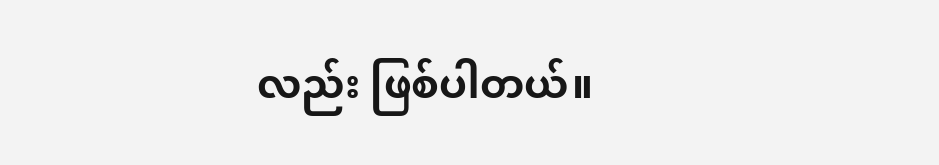လည်း ဖြစ်ပါတယ်။